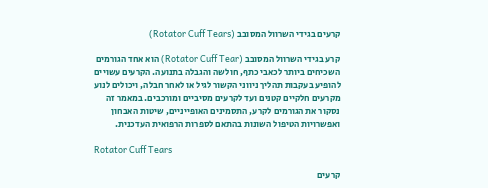קרעים בגידי השרוול המסובב (Rotator Cuff Tears)

קרע בגידי השרוול המסובב (Rotator Cuff Tear) הוא אחד הגורמים השכיחים ביותר לכאבי כתף, חולשה והגבלה בתנועה. הקרעים עשויים להופיע בעקבות תהליך ניווני הקשור לגיל או לאחר חבלה, ויכולים לנוע מקרעים חלקיים קטנים ועד לקרעים מסיביים ומורכבים. במאמר זה נסקור את הגורמים לקרע, התסמינים האופייניים, שיטות האבחון ואפשרויות הטיפול השונות בהתאם לספרות הרפואית העדכנית.

Rotator Cuff Tears

קרעים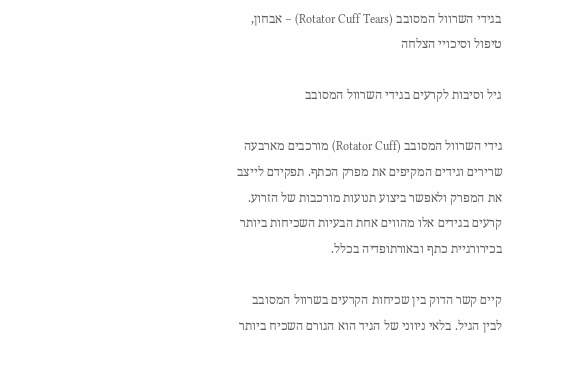בגידי השרוול המסובב (Rotator Cuff Tears) – אבחון, טיפול וסיכויי הצלחה

גיל וסיבות לקרעים בגידי השרוול המסובב

גידי השרוול המסובב (Rotator Cuff) מורכבים מארבעה שרירים וגידים המקיפים את מפרק הכתף. תפקידם לייצב את המפרק ולאפשר ביצוע תנועות מורכבות של הזרוע. קרעים בגידים אלו מהווים אחת הבעיות השכיחות ביותר בכירורגיית כתף ובאורתופדיה בכלל.

קיים קשר הדוק בין שכיחות הקרעים בשרוול המסובב לבין הגיל. בלאי ניווני של הגיד הוא הגורם השכיח ביותר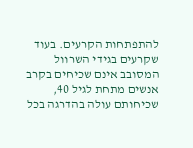להתפתחות הקרעים. בעוד שקרעים בגידי השרוול המסובב אינם שכיחים בקרב אנשים מתחת לגיל 40, שכיחותם עולה בהדרגה בכל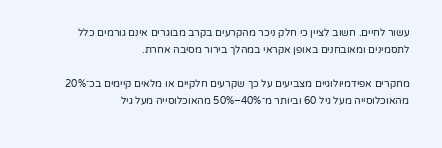עשור לחיים. חשוב לציין כי חלק ניכר מהקרעים בקרב מבוגרים אינם גורמים כלל לתסמינים ומאובחנים באופן אקראי במהלך בירור מסיבה אחרת.

מחקרים אפידמיולוגיים מצביעים על כך שקרעים חלקיים או מלאים קיימים בכ־20% מהאוכלוסייה מעל גיל 60 וביותר מ־40%–50% מהאוכלוסייה מעל גיל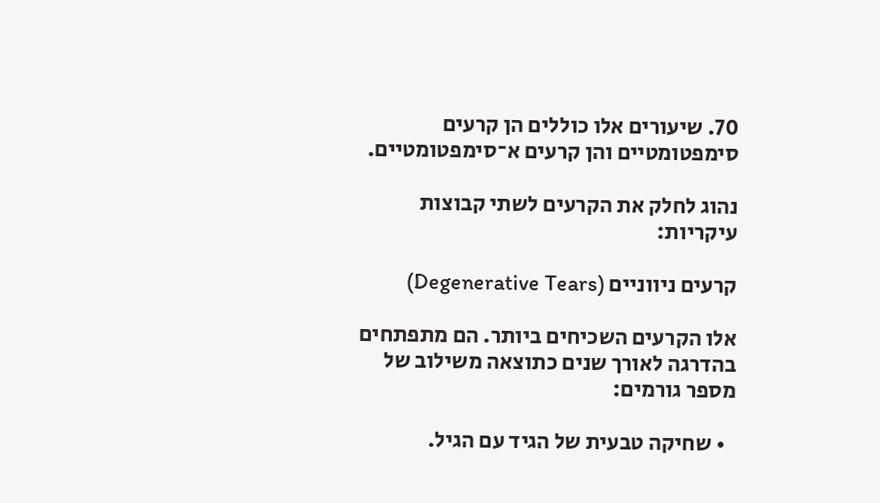70. שיעורים אלו כוללים הן קרעים סימפטומטיים והן קרעים א־סימפטומטיים.

נהוג לחלק את הקרעים לשתי קבוצות עיקריות:

קרעים ניווניים (Degenerative Tears)

אלו הקרעים השכיחים ביותר. הם מתפתחים בהדרגה לאורך שנים כתוצאה משילוב של מספר גורמים:

  • שחיקה טבעית של הגיד עם הגיל.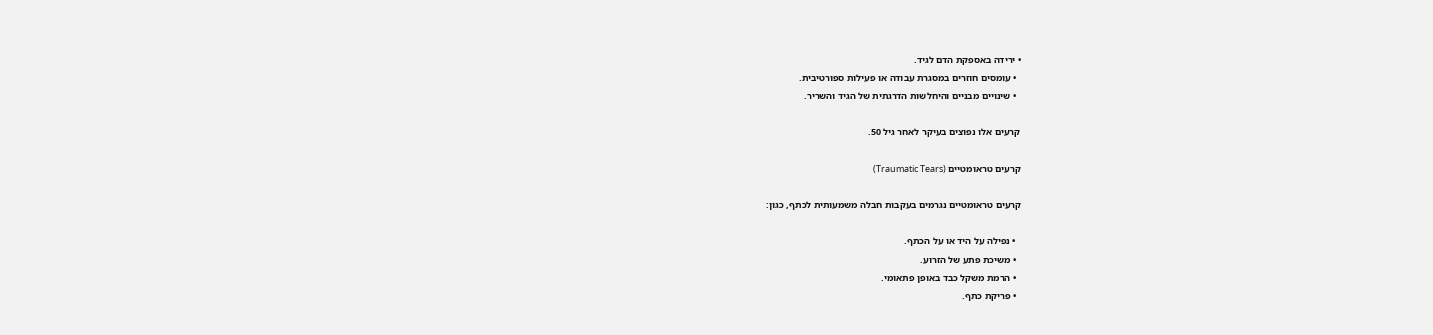• ירידה באספקת הדם לגיד.
  • עומסים חוזרים במסגרת עבודה או פעילות ספורטיבית.
  • שינויים מבניים והיחלשות הדרגתית של הגיד והשריר.

קרעים אלו נפוצים בעיקר לאחר גיל 50.

קרעים טראומטיים (Traumatic Tears)

קרעים טראומטיים נגרמים בעקבות חבלה משמעותית לכתף, כגון:

  • נפילה על היד או על הכתף.
  • משיכת פתע של הזרוע.
  • הרמת משקל כבד באופן פתאומי.
  • פריקת כתף.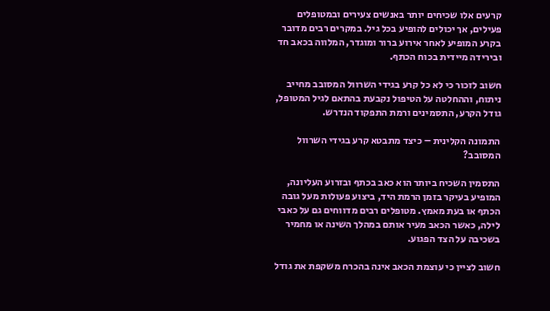קרעים אלו שכיחים יותר באנשים צעירים ובמטופלים פעילים, אך יכולים להופיע בכל גיל. במקרים רבים מדובר בקרע המופיע לאחר אירוע ברור ומוגדר, המלווה בכאב חד ובירידה מיידית בכוח הכתף.

חשוב לזכור כי לא כל קרע בגידי השרוול המסובב מחייב ניתוח, וההחלטה על הטיפול נקבעת בהתאם לגיל המטופל, גודל הקרע, התסמינים ורמת התפקוד הנדרש.

התמונה הקלינית – כיצד מתבטא קרע בגידי השרוול המסובב?

התסמין השכיח ביותר הוא כאב בכתף ובזרוע העליונה, המופיע בעיקר בזמן הרמת היד, ביצוע פעולות מעל גובה הכתף או בעת מאמץ. מטופלים רבים מדווחים גם על כאבי לילה, כאשר הכאב מעיר אותם במהלך השינה או מחמיר בשכיבה על הצד הפגוע.

חשוב לציין כי עוצמת הכאב אינה בהכרח משקפת את גודל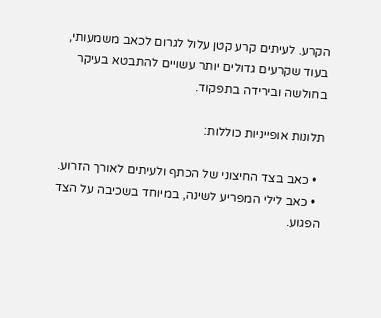הקרע. לעיתים קרע קטן עלול לגרום לכאב משמעותי, בעוד שקרעים גדולים יותר עשויים להתבטא בעיקר בחולשה ובירידה בתפקוד.

תלונות אופייניות כוללות:

  • כאב בצד החיצוני של הכתף ולעיתים לאורך הזרוע.
  • כאב לילי המפריע לשינה, במיוחד בשכיבה על הצד הפגוע.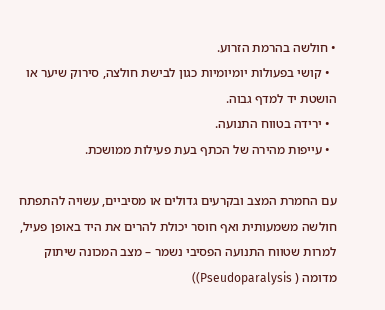• חולשה בהרמת הזרוע.
  • קושי בפעולות יומיומיות כגון לבישת חולצה, סירוק שיער או הושטת יד למדף גבוה.
  • ירידה בטווח התנועה.
  • עייפות מהירה של הכתף בעת פעילות ממושכת.

עם החמרת המצב ובקרעים גדולים או מסיביים, עשויה להתפתח חולשה משמעותית ואף חוסר יכולת להרים את היד באופן פעיל, למרות שטווח התנועה הפסיבי נשמר – מצב המכונה שיתוק מדומה ( Pseudoparalysis))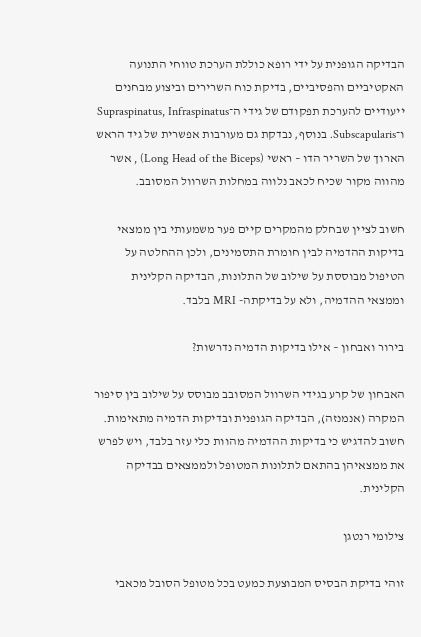הבדיקה הגופנית על ידי רופא כוללת הערכת טווחי התנועה האקטיביים והפסיביים, בדיקת כוח השרירים וביצוע מבחנים ייעודיים להערכת תפקודם של גידי ה־Supraspinatus, Infraspinatus ו־Subscapularis. בנוסף, נבדקת גם מעורבות אפשרית של גיד הראש הארוך של השריר הדו – ראשי (Long Head of the Biceps) , אשר מהווה מקור שכיח לכאב נלווה במחלות השרוול המסובב.

חשוב לציין שבחלק מהמקרים קיים פער משמעותי בין ממצאי בדיקות ההדמיה לבין חומרת התסמינים, ולכן ההחלטה על הטיפול מבוססת על שילוב של התלונות, הבדיקה הקלינית וממצאי ההדמיה, ולא על בדיקתה- MRI בלבד.

בירור ואבחון – אילו בדיקות הדמיה נדרשות?

האבחון של קרע בגידי השרוול המסובב מבוסס על שילוב בין סיפור המקרה (אנמנזה), הבדיקה הגופנית ובדיקות הדמיה מתאימות. חשוב להדגיש כי בדיקות ההדמיה מהוות כלי עזר בלבד, ויש לפרש את ממצאיהן בהתאם לתלונות המטופל ולממצאים בבדיקה הקלינית.

צילומי רנטגן

זוהי בדיקת הבסיס המבוצעת כמעט בכל מטופל הסובל מכאבי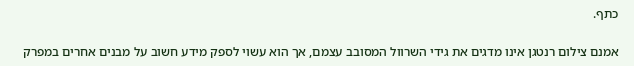כתף.

אמנם צילום רנטגן אינו מדגים את גידי השרוול המסובב עצמם, אך הוא עשוי לספק מידע חשוב על מבנים אחרים במפרק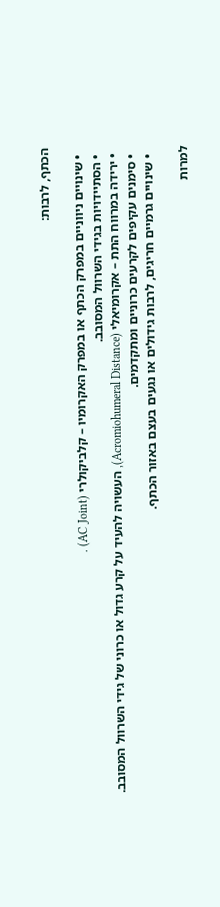הכתף, לרבות:

  • שינויים ניווניים במפרק הכתף או במפרק האקרומיו – קלביקולרי (AC Joint) .
  • הסתיידויות בגידי השרוול המסובב.
  • ירידה במרווח התת – אקרומיאלי (Acromiohumeral Distance), העשויה להעיד על קרע גדול או כרוני של גידי השרוול המסובב.
  • סימנים עקיפים לקרעים כרוניים ומתקדמים.
  • שינויים גרמיים חריגים, לרבות גידולים או נגעים בעצם באזור הכתף.

למרות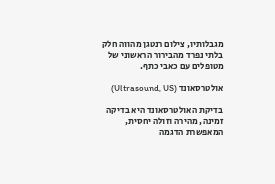מגבלותיו, צילום רנטגן מהווה חלק בלתי נפרד מהבירור הראשוני של מטופלים עם כאבי כתף.

אולטרסאונד (Ultrasound, US)

בדיקת האולטרסאונד היא בדיקה זמינה, מהירה וזולה יחסית, המאפשרת הדגמה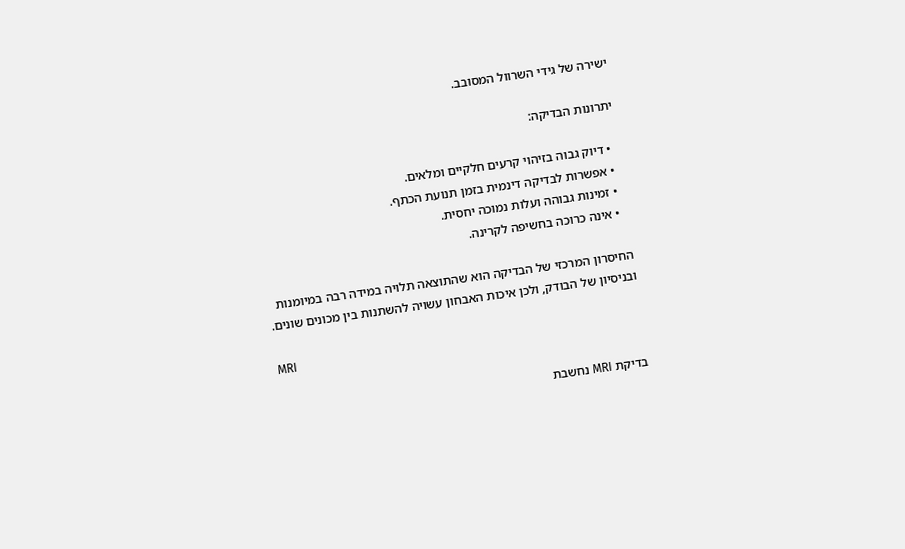ישירה של גידי השרוול המסובב.

יתרונות הבדיקה:

  • דיוק גבוה בזיהוי קרעים חלקיים ומלאים.
  • אפשרות לבדיקה דינמית בזמן תנועת הכתף.
  • זמינות גבוהה ועלות נמוכה יחסית.
  • אינה כרוכה בחשיפה לקרינה.

החיסרון המרכזי של הבדיקה הוא שהתוצאה תלויה במידה רבה במיומנות ובניסיון של הבודק, ולכן איכות האבחון עשויה להשתנות בין מכונים שונים.

MRI

בדיקת MRI נחשבת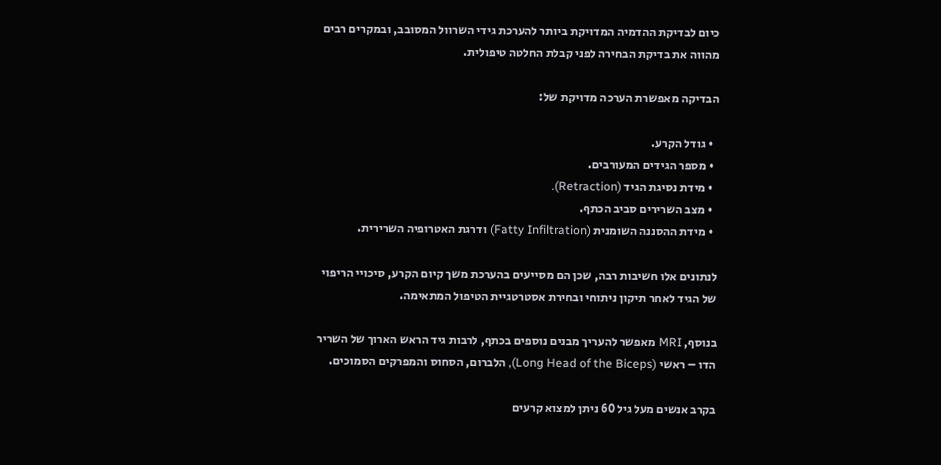כיום לבדיקת ההדמיה המדויקת ביותר להערכת גידי השרוול המסובב, ובמקרים רבים מהווה את בדיקת הבחירה לפני קבלת החלטה טיפולית.

הבדיקה מאפשרת הערכה מדויקת של:

  • גודל הקרע.
  • מספר הגידים המעורבים.
  • מידת נסיגת הגיד (Retraction).
  • מצב השרירים סביב הכתף.
  • מידת ההסננה השומנית (Fatty Infiltration) ודרגת האטרופיה השרירית.

לנתונים אלו חשיבות רבה, שכן הם מסייעים בהערכת משך קיום הקרע, סיכויי הריפוי של הגיד לאחר תיקון ניתוחי ובחירת אסטרטגיית הטיפול המתאימה.

בנוסף, MRI מאפשר להעריך מבנים נוספים בכתף, לרבות גיד הראש הארוך של השריר הדו – ראשי (Long Head of the Biceps), הלברום, הסחוס והמפרקים הסמוכים.

בקרב אנשים מעל גיל 60 ניתן למצוא קרעים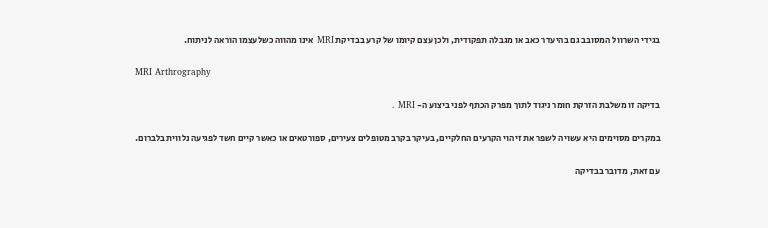בגידי השרוול המסובב גם בהיעדר כאב או מגבלה תפקודית, ולכן עצם קיומו של קרע בבדיקת MRI אינו מהווה כשלעצמו הוראה לניתוח.

MRI Arthrography

בדיקה זו משלבת הזרקת חומר ניגוד לתוך מפרק הכתף לפני ביצוע ה- MRI .

במקרים מסוימים היא עשויה לשפר את זיהוי הקרעים החלקיים, בעיקר בקרב מטופלים צעירים, ספורטאים או כאשר קיים חשד לפגיעה נלווית בלברום.

עם זאת, מדובר בבדיקה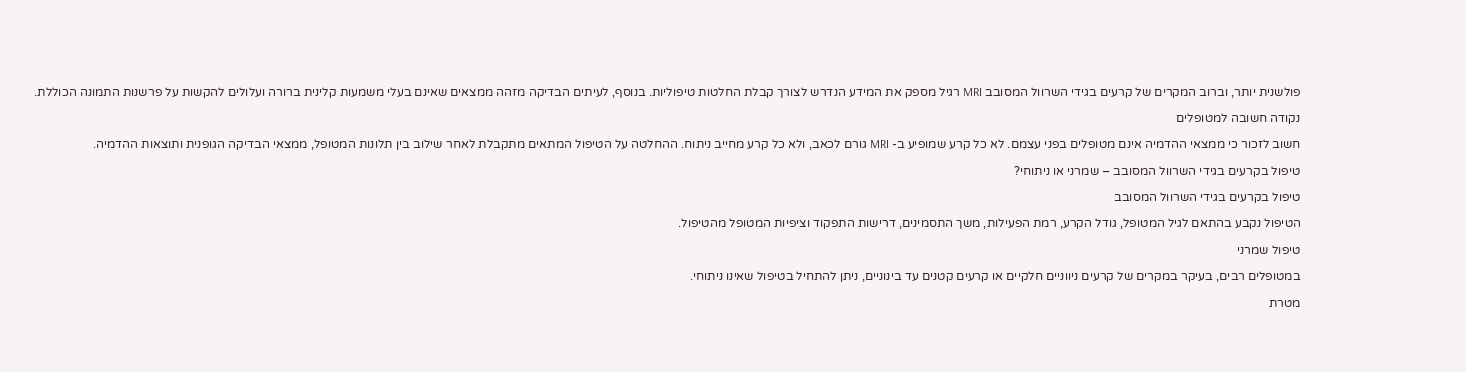פולשנית יותר, וברוב המקרים של קרעים בגידי השרוול המסובב MRI רגיל מספק את המידע הנדרש לצורך קבלת החלטות טיפוליות. בנוסף, לעיתים הבדיקה מזהה ממצאים שאינם בעלי משמעות קלינית ברורה ועלולים להקשות על פרשנות התמונה הכוללת.

נקודה חשובה למטופלים

חשוב לזכור כי ממצאי ההדמיה אינם מטופלים בפני עצמם. לא כל קרע שמופיע ב- MRI גורם לכאב, ולא כל קרע מחייב ניתוח. ההחלטה על הטיפול המתאים מתקבלת לאחר שילוב בין תלונות המטופל, ממצאי הבדיקה הגופנית ותוצאות ההדמיה.

טיפול בקרעים בגידי השרוול המסובב – שמרני או ניתוחי?

טיפול בקרעים בגידי השרוול המסובב

הטיפול נקבע בהתאם לגיל המטופל, גודל הקרע, רמת הפעילות, משך התסמינים, דרישות התפקוד וציפיות המטופל מהטיפול.

טיפול שמרני

במטופלים רבים, בעיקר במקרים של קרעים ניווניים חלקיים או קרעים קטנים עד בינוניים, ניתן להתחיל בטיפול שאינו ניתוחי.

מטרת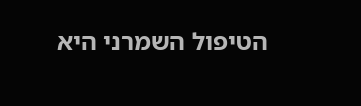הטיפול השמרני היא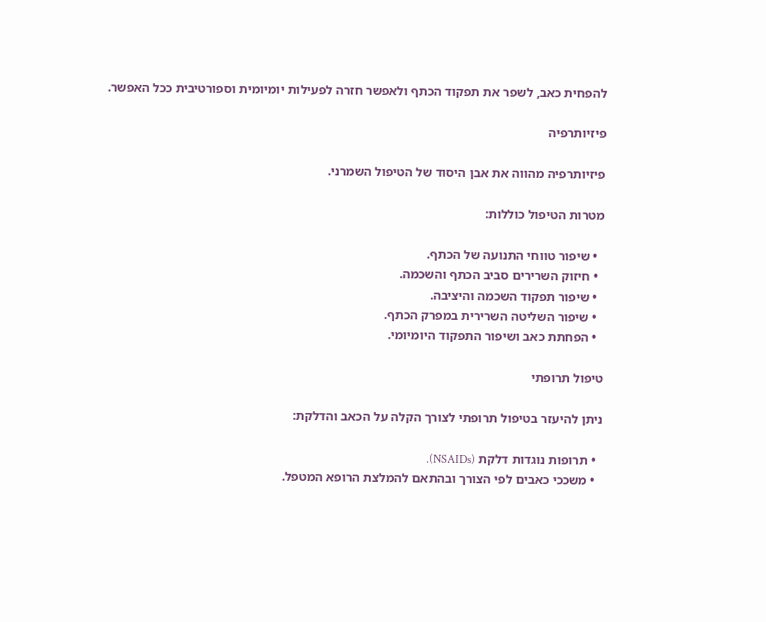להפחית כאב, לשפר את תפקוד הכתף ולאפשר חזרה לפעילות יומיומית וספורטיבית ככל האפשר.

פיזיותרפיה

פיזיותרפיה מהווה את אבן היסוד של הטיפול השמרני.

מטרות הטיפול כוללות:

  • שיפור טווחי התנועה של הכתף.
  • חיזוק השרירים סביב הכתף והשכמה.
  • שיפור תפקוד השכמה והיציבה.
  • שיפור השליטה השרירית במפרק הכתף.
  • הפחתת כאב ושיפור התפקוד היומיומי.

טיפול תרופתי

ניתן להיעזר בטיפול תרופתי לצורך הקלה על הכאב והדלקת:

  • תרופות נוגדות דלקת (NSAIDs).
  • משככי כאבים לפי הצורך ובהתאם להמלצת הרופא המטפל.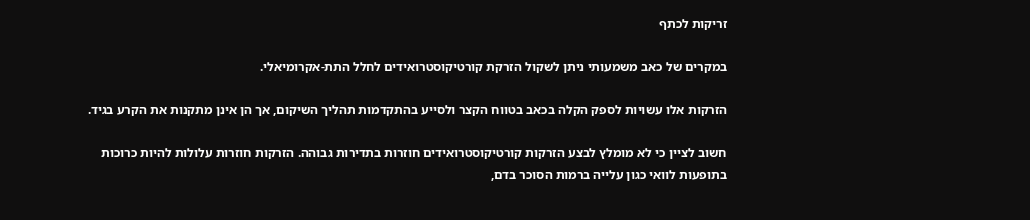זריקות לכתף

במקרים של כאב משמעותי ניתן לשקול הזרקת קורטיקוסטרואידים לחלל התת-אקרומיאלי.

הזרקות אלו עשויות לספק הקלה בכאב בטווח הקצר ולסייע בהתקדמות תהליך השיקום, אך הן אינן מתקנות את הקרע בגיד.

חשוב לציין כי לא מומלץ לבצע הזרקות קורטיקוסטרואידים חוזרות בתדירות גבוהה. הזרקות חוזרות עלולות להיות כרוכות בתופעות לוואי כגון עלייה ברמות הסוכר בדם,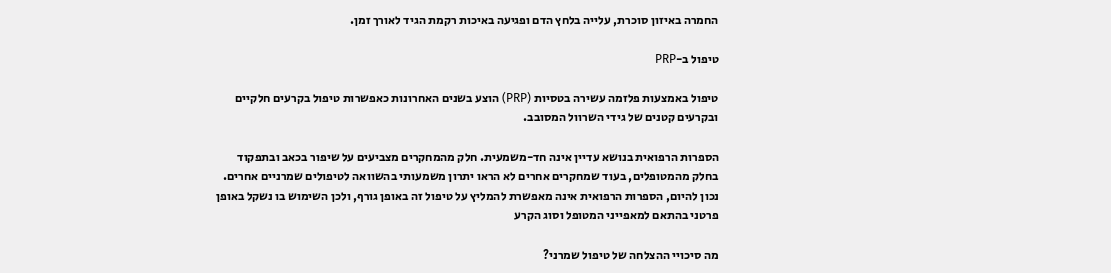החמרה באיזון סוכרת, עלייה בלחץ הדם ופגיעה באיכות רקמת הגיד לאורך זמן.

טיפול ב-PRP

טיפול באמצעות פלזמה עשירה בטסיות (PRP) הוצע בשנים האחרונות כאפשרות טיפול בקרעים חלקיים ובקרעים קטנים של גידי השרוול המסובב.

הספרות הרפואית בנושא עדיין אינה חד-משמעית. חלק מהמחקרים מצביעים על שיפור בכאב ובתפקוד בחלק מהמטופלים, בעוד שמחקרים אחרים לא הראו יתרון משמעותי בהשוואה לטיפולים שמרניים אחרים. נכון להיום, הספרות הרפואית אינה מאפשרת להמליץ על טיפול זה באופן גורף, ולכן השימוש בו נשקל באופן פרטני בהתאם למאפייני המטופל וסוג הקרע

מה סיכויי ההצלחה של טיפול שמרני?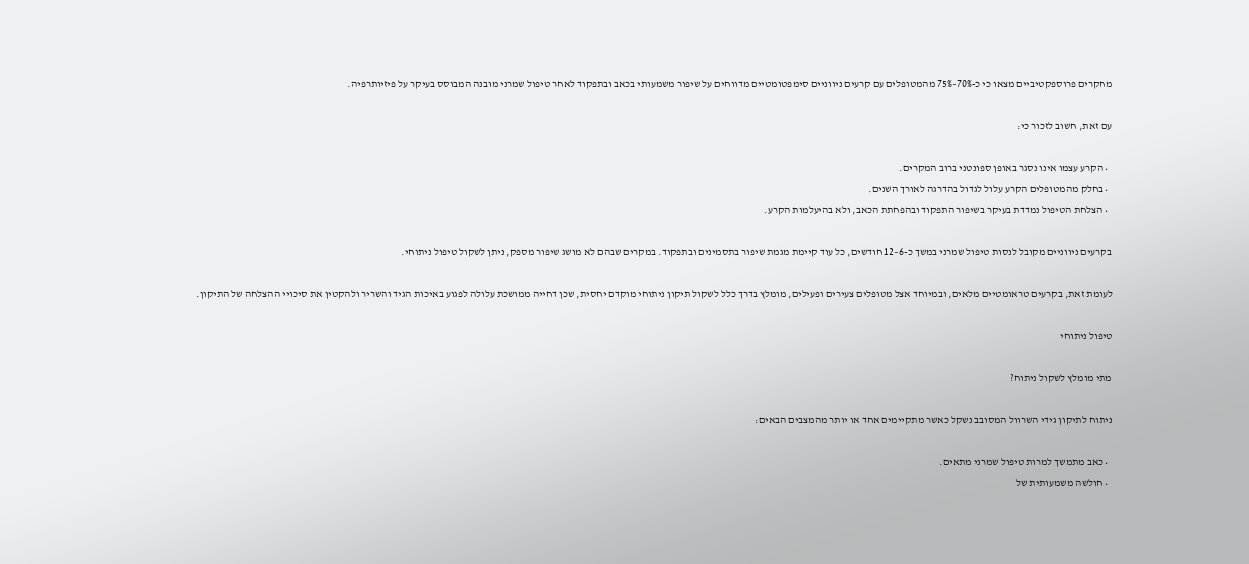מחקרים פרוספקטיביים מצאו כי כ-70%–75% מהמטופלים עם קרעים ניווניים סימפטומטיים מדווחים על שיפור משמעותי בכאב ובתפקוד לאחר טיפול שמרני מובנה המבוסס בעיקר על פיזיותרפיה.

עם זאת, חשוב לזכור כי:

  • הקרע עצמו אינו נסגר באופן ספונטני ברוב המקרים.
  • בחלק מהמטופלים הקרע עלול לגדול בהדרגה לאורך השנים.
  • הצלחת הטיפול נמדדת בעיקר בשיפור התפקוד ובהפחתת הכאב, ולא בהיעלמות הקרע.

בקרעים ניווניים מקובל לנסות טיפול שמרני במשך כ-6–12 חודשים, כל עוד קיימת מגמת שיפור בתסמינים ובתפקוד. במקרים שבהם לא מושג שיפור מספק, ניתן לשקול טיפול ניתוחי.

לעומת זאת, בקרעים טראומטיים מלאים, ובמיוחד אצל מטופלים צעירים ופעילים, מומלץ בדרך כלל לשקול תיקון ניתוחי מוקדם יחסית, שכן דחייה ממושכת עלולה לפגוע באיכות הגיד והשריר ולהקטין את סיכויי ההצלחה של התיקון.

טיפול ניתוחי

מתי מומלץ לשקול ניתוח?

ניתוח לתיקון גידי השרוול המסובב נשקל כאשר מתקיימים אחד או יותר מהמצבים הבאים:

  • כאב מתמשך למרות טיפול שמרני מתאים.
  • חולשה משמעותית של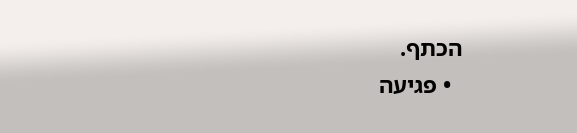הכתף.
  • פגיעה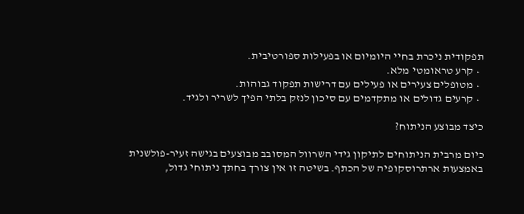תפקודית ניכרת בחיי היומיום או בפעילות ספורטיבית.
  • קרע טראומטי מלא.
  • מטופלים צעירים או פעילים עם דרישות תפקוד גבוהות.
  • קרעים גדולים או מתקדמים עם סיכון לנזק בלתי הפיך לשריר ולגיד.

כיצד מבוצע הניתוח?

כיום מרבית הניתוחים לתיקון גידי השרוול המסובב מבוצעים בגישה זעיר-פולשנית באמצעות ארתרוסקופיה של הכתף. בשיטה זו אין צורך בחתך ניתוחי גדול,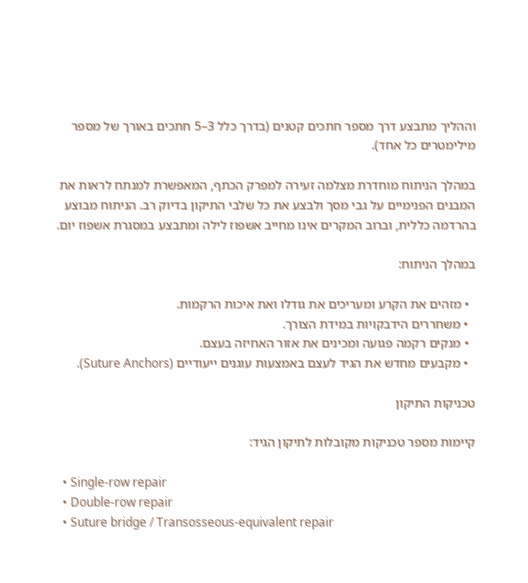וההליך מתבצע דרך מספר חתכים קטנים (בדרך כלל 3–5 חתכים באורך של מספר מילימטרים כל אחד).

במהלך הניתוח מוחדרת מצלמה זעירה למפרק הכתף, המאפשרת למנתח לראות את המבנים הפנימיים על גבי מסך ולבצע את כל שלבי התיקון בדיוק רב. הניתוח מבוצע בהרדמה כללית, וברוב המקרים אינו מחייב אשפוז לילה ומתבצע במסגרת אשפוז יום.

במהלך הניתוח:

  • מזהים את הקרע ומעריכים את גודלו ואת איכות הרקמות.
  • משחררים הידבקויות במידת הצורך.
  • מנקים רקמה פגועה ומכינים את אזור האחיזה בעצם.
  • מקבעים מחדש את הגיד לעצם באמצעות עוגנים ייעודיים (Suture Anchors).

טכניקות התיקון

קיימות מספר טכניקות מקובלות לתיקון הגיד:

  • Single-row repair
  • Double-row repair
  • Suture bridge / Transosseous-equivalent repair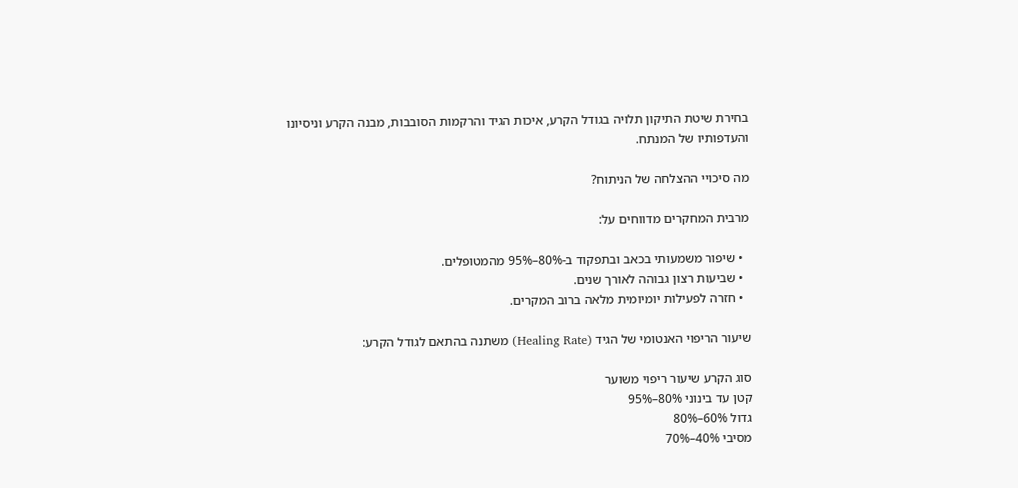בחירת שיטת התיקון תלויה בגודל הקרע, איכות הגיד והרקמות הסובבות, מבנה הקרע וניסיונו והעדפותיו של המנתח.

מה סיכויי ההצלחה של הניתוח?

מרבית המחקרים מדווחים על:

  • שיפור משמעותי בכאב ובתפקוד ב-80%–95% מהמטופלים.
  • שביעות רצון גבוהה לאורך שנים.
  • חזרה לפעילות יומיומית מלאה ברוב המקרים.

שיעור הריפוי האנטומי של הגיד (Healing Rate) משתנה בהתאם לגודל הקרע:

סוג הקרע שיעור ריפוי משוער
קטן עד בינוני 80%–95%
גדול 60%–80%
מסיבי 40%–70%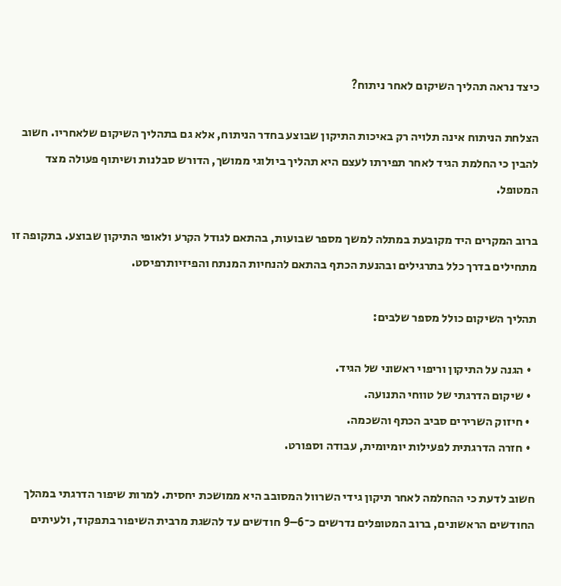כיצד נראה תהליך השיקום לאחר ניתוח?

הצלחת הניתוח אינה תלויה רק באיכות התיקון שבוצע בחדר הניתוח, אלא גם בתהליך השיקום שלאחריו. חשוב להבין כי החלמת הגיד לאחר תפירתו לעצם היא תהליך ביולוגי ממושך, הדורש סבלנות ושיתוף פעולה מצד המטופל.

ברוב המקרים היד מקובעת במתלה למשך מספר שבועות, בהתאם לגודל הקרע ולאופי התיקון שבוצע. בתקופה זו מתחילים בדרך כלל בתרגילים ובהנעת הכתף בהתאם להנחיות המנתח והפיזיותרפיסט.

תהליך השיקום כולל מספר שלבים:

  • הגנה על התיקון וריפוי ראשוני של הגיד.
  • שיקום הדרגתי של טווחי התנועה.
  • חיזוק השרירים סביב הכתף והשכמה.
  • חזרה הדרגתית לפעילות יומיומית, עבודה וספורט.

חשוב לדעת כי ההחלמה לאחר תיקון גידי השרוול המסובב היא ממושכת יחסית. למרות שיפור הדרגתי במהלך החודשים הראשונים, ברוב המטופלים נדרשים כ־6–9 חודשים עד להשגת מרבית השיפור בתפקוד, ולעיתים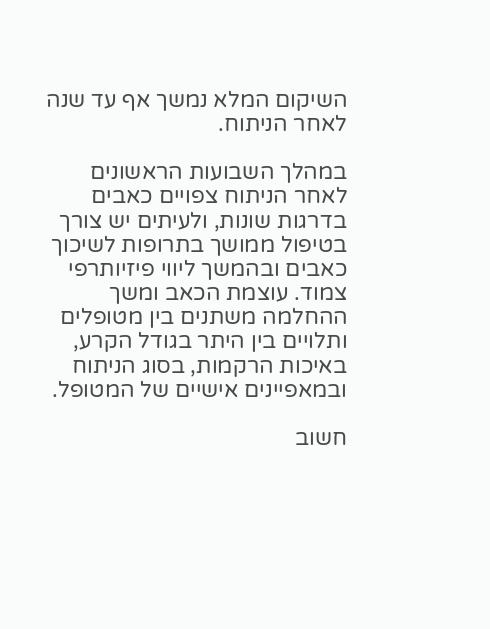השיקום המלא נמשך אף עד שנה לאחר הניתוח.

במהלך השבועות הראשונים לאחר הניתוח צפויים כאבים בדרגות שונות, ולעיתים יש צורך בטיפול ממושך בתרופות לשיכוך כאבים ובהמשך ליווי פיזיותרפי צמוד. עוצמת הכאב ומשך ההחלמה משתנים בין מטופלים ותלויים בין היתר בגודל הקרע, באיכות הרקמות, בסוג הניתוח ובמאפיינים אישיים של המטופל.

חשוב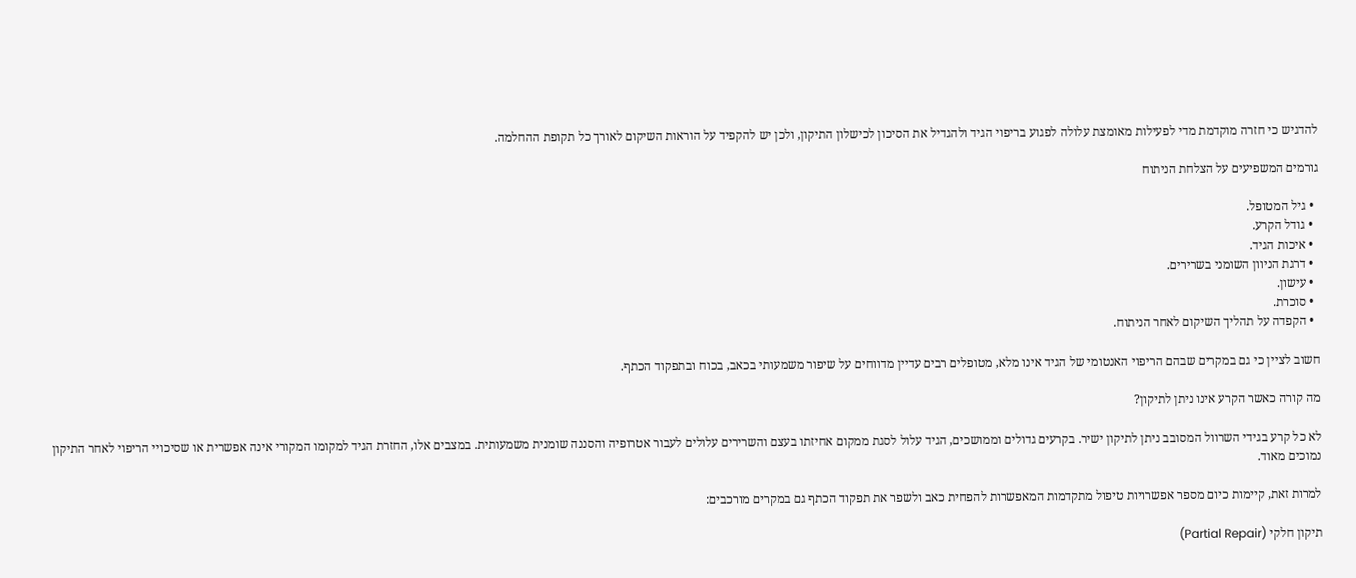להדגיש כי חזרה מוקדמת מדי לפעילות מאומצת עלולה לפגוע בריפוי הגיד ולהגדיל את הסיכון לכישלון התיקון, ולכן יש להקפיד על הוראות השיקום לאורך כל תקופת ההחלמה.

גורמים המשפיעים על הצלחת הניתוח

  • גיל המטופל.
  • גודל הקרע.
  • איכות הגיד.
  • דרגת הניוון השומני בשרירים.
  • עישון.
  • סוכרת.
  • הקפדה על תהליך השיקום לאחר הניתוח.

חשוב לציין כי גם במקרים שבהם הריפוי האנטומי של הגיד אינו מלא, מטופלים רבים עדיין מדווחים על שיפור משמעותי בכאב, בכוח ובתפקוד הכתף.

מה קורה כאשר הקרע אינו ניתן לתיקון?

לא כל קרע בגידי השרוול המסובב ניתן לתיקון ישיר. בקרעים גדולים וממושכים, הגיד עלול לסגת ממקום אחיזתו בעצם והשרירים עלולים לעבור אטרופיה והסננה שומנית משמעותית. במצבים אלו, החזרת הגיד למקומו המקורי אינה אפשרית או שסיכויי הריפוי לאחר התיקון נמוכים מאוד.

למרות זאת, קיימות כיום מספר אפשרויות טיפול מתקדמות המאפשרות להפחית כאב ולשפר את תפקוד הכתף גם במקרים מורכבים:

תיקון חלקי (Partial Repair)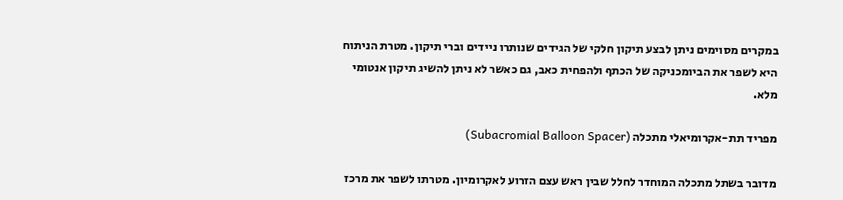במקרים מסוימים ניתן לבצע תיקון חלקי של הגידים שנותרו ניידים וברי תיקון. מטרת הניתוח היא לשפר את הביומכניקה של הכתף ולהפחית כאב, גם כאשר לא ניתן להשיג תיקון אנטומי מלא.

מפריד תת-אקרומיאלי מתכלה (Subacromial Balloon Spacer)

מדובר בשתל מתכלה המוחדר לחלל שבין ראש עצם הזרוע לאקרומיון. מטרתו לשפר את מרכז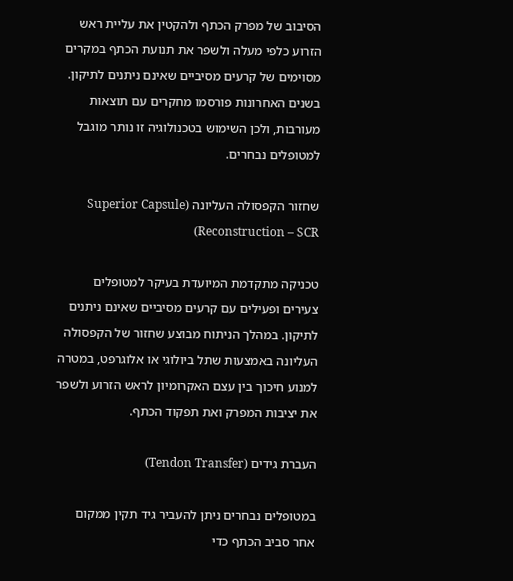הסיבוב של מפרק הכתף ולהקטין את עליית ראש הזרוע כלפי מעלה ולשפר את תנועת הכתף במקרים מסוימים של קרעים מסיביים שאינם ניתנים לתיקון. בשנים האחרונות פורסמו מחקרים עם תוצאות מעורבות, ולכן השימוש בטכנולוגיה זו נותר מוגבל למטופלים נבחרים.

שחזור הקפסולה העליונה (Superior Capsule Reconstruction – SCR)

טכניקה מתקדמת המיועדת בעיקר למטופלים צעירים ופעילים עם קרעים מסיביים שאינם ניתנים לתיקון. במהלך הניתוח מבוצע שחזור של הקפסולה העליונה באמצעות שתל ביולוגי או אלוגרפט, במטרה למנוע חיכוך בין עצם האקרומיון לראש הזרוע ולשפר את יציבות המפרק ואת תפקוד הכתף.

העברת גידים (Tendon Transfer)

במטופלים נבחרים ניתן להעביר גיד תקין ממקום אחר סביב הכתף כדי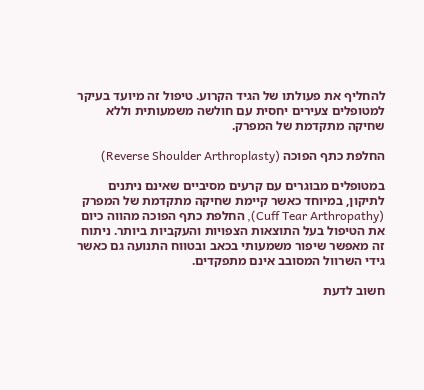להחליף את פעולתו של הגיד הקרוע. טיפול זה מיועד בעיקר למטופלים צעירים יחסית עם חולשה משמעותית וללא שחיקה מתקדמת של המפרק.

החלפת כתף הפוכה (Reverse Shoulder Arthroplasty)

במטופלים מבוגרים עם קרעים מסיביים שאינם ניתנים לתיקון, במיוחד כאשר קיימת שחיקה מתקדמת של המפרק (Cuff Tear Arthropathy), החלפת כתף הפוכה מהווה כיום את הטיפול בעל התוצאות הצפויות והעקביות ביותר. ניתוח זה מאפשר שיפור משמעותי בכאב ובטווח התנועה גם כאשר גידי השרוול המסובב אינם מתפקדים.

חשוב לדעת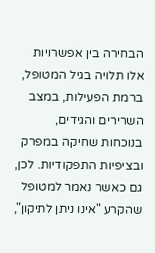הבחירה בין אפשרויות אלו תלויה בגיל המטופל, ברמת הפעילות, במצב השרירים והגידים, בנוכחות שחיקה במפרק ובציפיות התפקודיות. לכן, גם כאשר נאמר למטופל שהקרע "אינו ניתן לתיקון",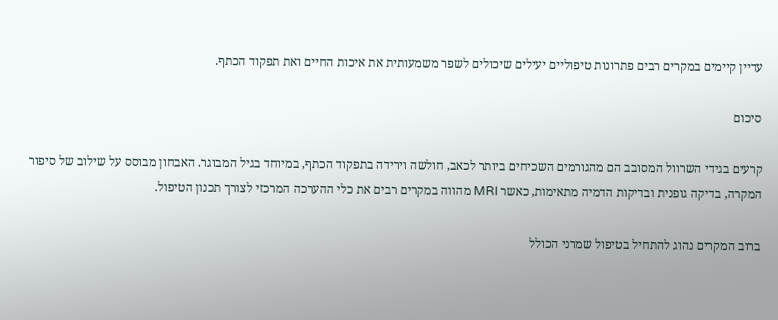עדיין קיימים במקרים רבים פתרונות טיפוליים יעילים שיכולים לשפר משמעותית את איכות החיים ואת תפקוד הכתף.

סיכום

קרעים בגידי השרוול המסובב הם מהגורמים השכיחים ביותר לכאב, חולשה וירידה בתפקוד הכתף, במיוחד בגיל המבוגר. האבחון מבוסס על שילוב של סיפור המקרה, בדיקה גופנית ובדיקות הדמיה מתאימות, כאשר MRI מהווה במקרים רבים את כלי ההערכה המרכזי לצורך תכנון הטיפול.

ברוב המקרים נהוג להתחיל בטיפול שמרני הכולל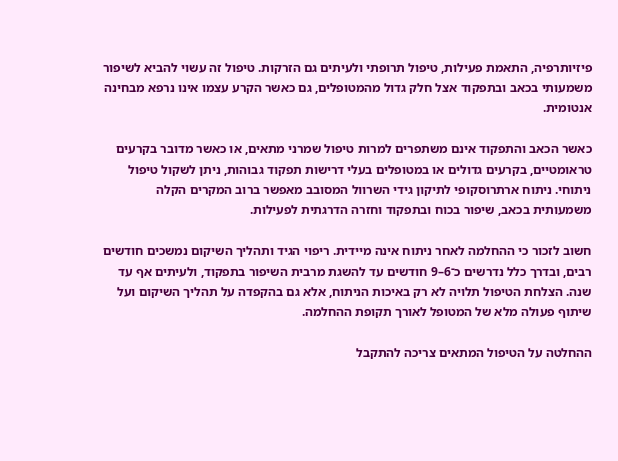פיזיותרפיה, התאמת פעילות, טיפול תרופתי ולעיתים גם הזרקות. טיפול זה עשוי להביא לשיפור משמעותי בכאב ובתפקוד אצל חלק גדול מהמטופלים, גם כאשר הקרע עצמו אינו נרפא מבחינה אנטומית.

כאשר הכאב והתפקוד אינם משתפרים למרות טיפול שמרני מתאים, או כאשר מדובר בקרעים טראומטיים, בקרעים גדולים או במטופלים בעלי דרישות תפקוד גבוהות, ניתן לשקול טיפול ניתוחי. ניתוח ארתרוסקופי לתיקון גידי השרוול המסובב מאפשר ברוב המקרים הקלה משמעותית בכאב, שיפור בכוח ובתפקוד וחזרה הדרגתית לפעילות.

חשוב לזכור כי ההחלמה לאחר ניתוח אינה מיידית. ריפוי הגיד ותהליך השיקום נמשכים חודשים רבים, ובדרך כלל נדרשים כ־6–9 חודשים עד להשגת מרבית השיפור בתפקוד, ולעיתים אף עד שנה. הצלחת הטיפול תלויה לא רק באיכות הניתוח, אלא גם בהקפדה על תהליך השיקום ועל שיתוף פעולה מלא של המטופל לאורך תקופת ההחלמה.

ההחלטה על הטיפול המתאים צריכה להתקבל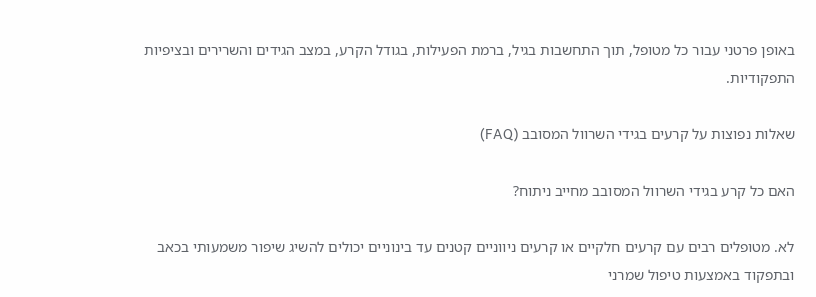באופן פרטני עבור כל מטופל, תוך התחשבות בגיל, ברמת הפעילות, בגודל הקרע, במצב הגידים והשרירים ובציפיות התפקודיות.

שאלות נפוצות על קרעים בגידי השרוול המסובב (FAQ)

האם כל קרע בגידי השרוול המסובב מחייב ניתוח?

לא. מטופלים רבים עם קרעים חלקיים או קרעים ניווניים קטנים עד בינוניים יכולים להשיג שיפור משמעותי בכאב ובתפקוד באמצעות טיפול שמרני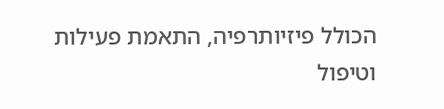הכולל פיזיותרפיה, התאמת פעילות וטיפול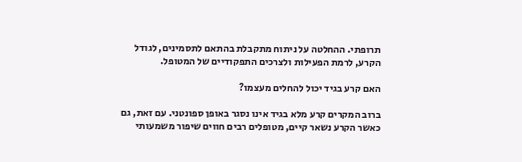תרופתי. ההחלטה על ניתוח מתקבלת בהתאם לתסמינים, לגודל הקרע, לרמת הפעילות ולצרכים התפקודיים של המטופל.

האם קרע בגיד יכול להחלים מעצמו?

ברוב המקרים קרע מלא בגיד אינו נסגר באופן ספונטני. עם זאת, גם כאשר הקרע נשאר קיים, מטופלים רבים חווים שיפור משמעותי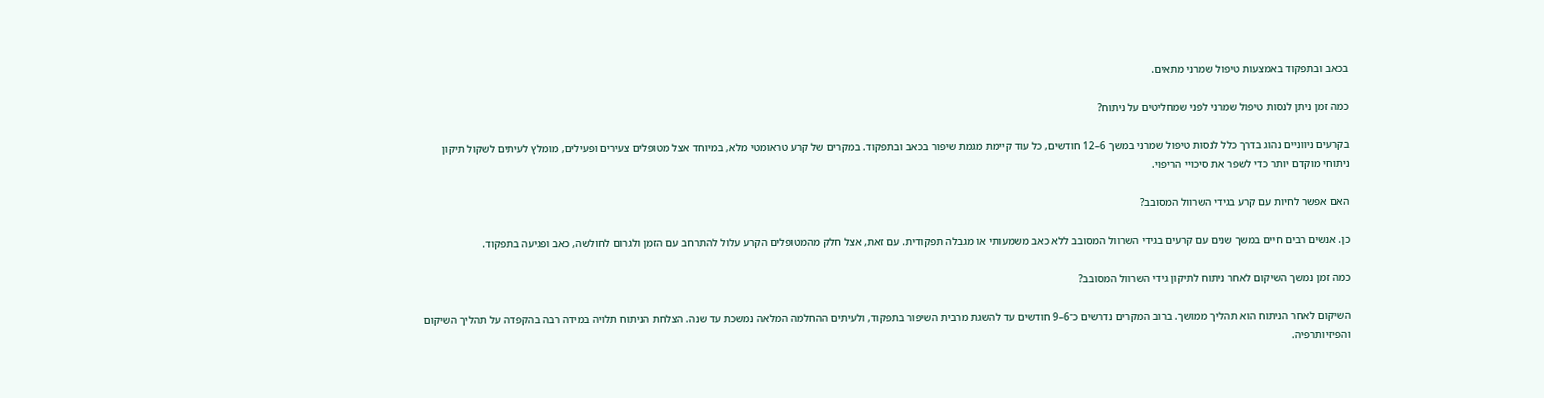בכאב ובתפקוד באמצעות טיפול שמרני מתאים.

כמה זמן ניתן לנסות טיפול שמרני לפני שמחליטים על ניתוח?

בקרעים ניווניים נהוג בדרך כלל לנסות טיפול שמרני במשך 6–12 חודשים, כל עוד קיימת מגמת שיפור בכאב ובתפקוד. במקרים של קרע טראומטי מלא, במיוחד אצל מטופלים צעירים ופעילים, מומלץ לעיתים לשקול תיקון ניתוחי מוקדם יותר כדי לשפר את סיכויי הריפוי.

האם אפשר לחיות עם קרע בגידי השרוול המסובב?

כן. אנשים רבים חיים במשך שנים עם קרעים בגידי השרוול המסובב ללא כאב משמעותי או מגבלה תפקודית. עם זאת, אצל חלק מהמטופלים הקרע עלול להתרחב עם הזמן ולגרום לחולשה, כאב ופגיעה בתפקוד.

כמה זמן נמשך השיקום לאחר ניתוח לתיקון גידי השרוול המסובב?

השיקום לאחר הניתוח הוא תהליך ממושך. ברוב המקרים נדרשים כ־6–9 חודשים עד להשגת מרבית השיפור בתפקוד, ולעיתים ההחלמה המלאה נמשכת עד שנה. הצלחת הניתוח תלויה במידה רבה בהקפדה על תהליך השיקום והפיזיותרפיה.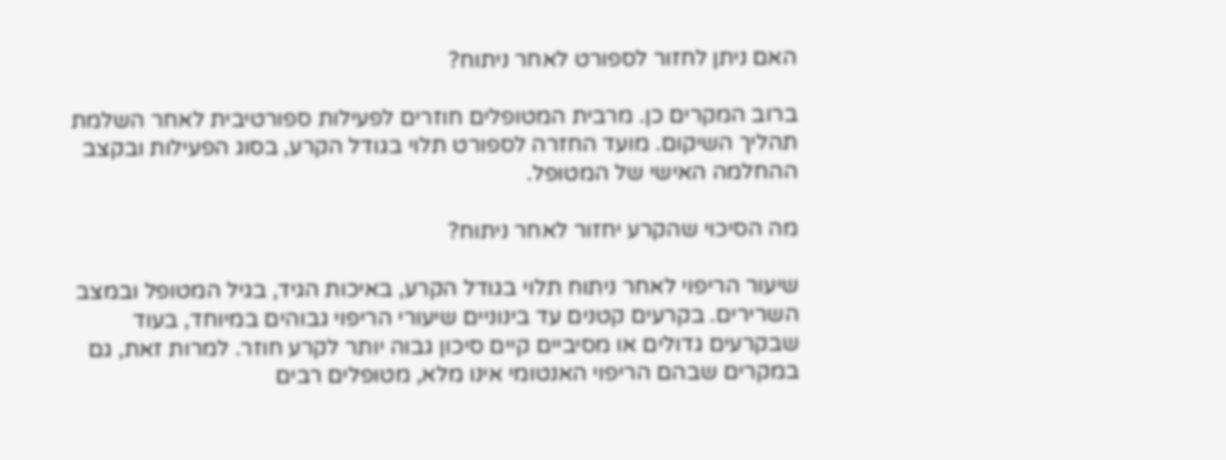האם ניתן לחזור לספורט לאחר ניתוח?

ברוב המקרים כן. מרבית המטופלים חוזרים לפעילות ספורטיבית לאחר השלמת תהליך השיקום. מועד החזרה לספורט תלוי בגודל הקרע, בסוג הפעילות ובקצב ההחלמה האישי של המטופל.

מה הסיכוי שהקרע יחזור לאחר ניתוח?

שיעור הריפוי לאחר ניתוח תלוי בגודל הקרע, באיכות הגיד, בגיל המטופל ובמצב השרירים. בקרעים קטנים עד בינוניים שיעורי הריפוי גבוהים במיוחד, בעוד שבקרעים גדולים או מסיביים קיים סיכון גבוה יותר לקרע חוזר. למרות זאת, גם במקרים שבהם הריפוי האנטומי אינו מלא, מטופלים רבים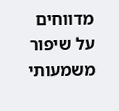מדווחים על שיפור משמעותי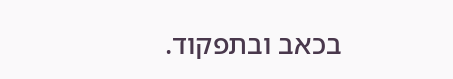בכאב ובתפקוד.